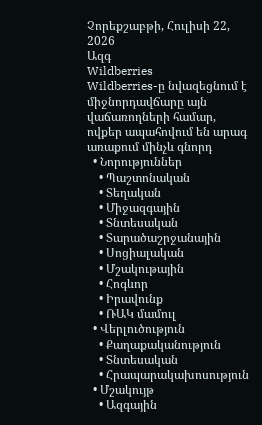Չորեքշաբթի, Հուլիսի 22, 2026
Ազգ
Wildberries
Wildberries-ը նվազեցնում է միջնորդավճարը այն վաճառողների համար, ովքեր ապահովում են արագ առաքում մինչև գնորդ
  • Նորություններ
    • Պաշտոնական
    • Տեղական
    • Միջազգային
    • Տնտեսական
    • Տարածաշրջանային
    • Սոցիալական
    • Մշակութային
    • Հոգևոր
    • Իրավունք
    • ՌԱԿ մամուլ
  • Վերլուծություն
    • Քաղաքականություն
    • Տնտեսական
    • Հրապարակախոսություն
  • Մշակույթ
    • Ազգային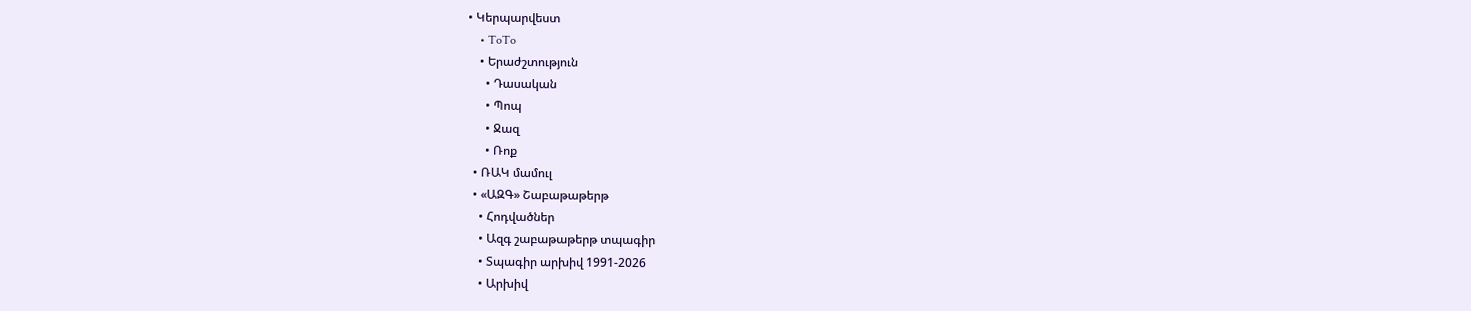• Կերպարվեստ
    • ToTo
    • Երաժշտություն
      • Դասական
      • Պոպ
      • Ջազ
      • Ռոք
  • ՌԱԿ մամուլ
  • «ԱԶԳ» Շաբաթաթերթ
    • Հոդվածներ
    • Ազգ շաբաթաթերթ տպագիր
    • Տպագիր արխիվ 1991-2026
    • Արխիվ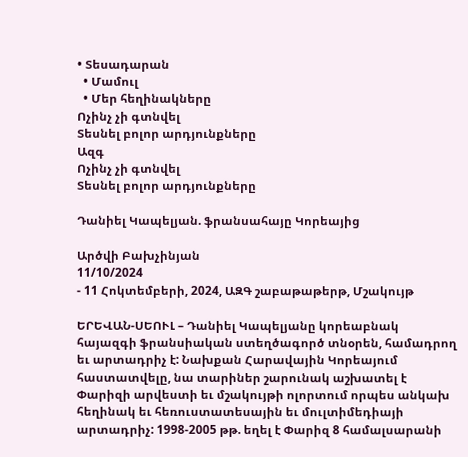• Տեսադարան
  • Մամուլ
  • Մեր հեղինակները
Ոչինչ չի գտնվել
Տեսնել բոլոր արդյունքները
Ազգ
Ոչինչ չի գտնվել
Տեսնել բոլոր արդյունքները

Դանիել Կապելյան. ֆրանսահայը Կորեայից

Արծվի Բախչինյան
11/10/2024
- 11 Հոկտեմբերի, 2024, ԱԶԳ շաբաթաթերթ, Մշակույթ

ԵՐԵՎԱՆ-ՍԵՈՒԼ – Դանիել Կապելյանը կորեաբնակ հայազգի ֆրանսիական ստեղծագործ տնօրեն, համադրող եւ արտադրիչ է: Նախքան Հարավային Կորեայում հաստատվելը, նա տարիներ շարունակ աշխատել է Փարիզի արվեստի եւ մշակույթի ոլորտում որպես անկախ հեղինակ եւ հեռուստատեսային եւ մուլտիմեդիայի արտադրիչ: 1998-2005 թթ. եղել է Փարիզ 8 համալսարանի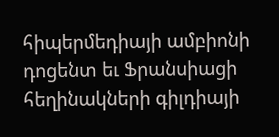հիպերմեդիայի ամբիոնի դոցենտ եւ Ֆրանսիացի հեղինակների գիլդիայի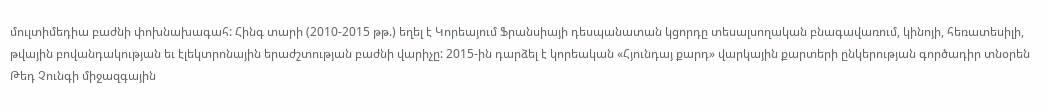մուլտիմեդիա բաժնի փոխնախագահ: Հինգ տարի (2010-2015 թթ.) եղել է Կորեայում Ֆրանսիայի դեսպանատան կցորդը տեսալսողական բնագավառում, կինոյի, հեռատեսիլի, թվային բովանդակության եւ էլեկտրոնային երաժշտության բաժնի վարիչը: 2015-ին դարձել է կորեական «Հյունդայ քարդ» վարկային քարտերի ընկերության գործադիր տնօրեն Թեդ Չունգի միջազգային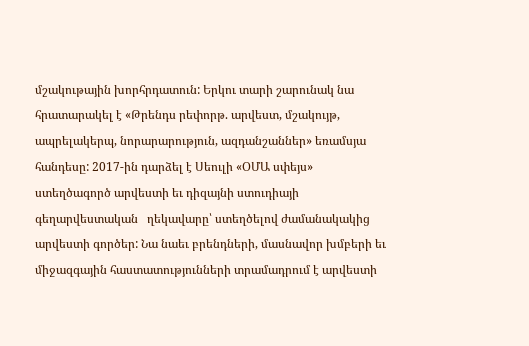մշակութային խորհրդատուն: Երկու տարի շարունակ նա հրատարակել է «Թրենդս րեփորթ. արվեստ, մշակույթ, ապրելակերպ, նորարարություն, ազդանշաններ» եռամսյա հանդեսը: 2017-ին դարձել է Սեուլի «ՕՄԱ սփեյս» ստեղծագործ արվեստի եւ դիզայնի ստուդիայի գեղարվեստական   ղեկավարը՝ ստեղծելով ժամանակակից արվեստի գործեր: Նա նաեւ բրենդների, մասնավոր խմբերի եւ միջազգային հաստատությունների տրամադրում է արվեստի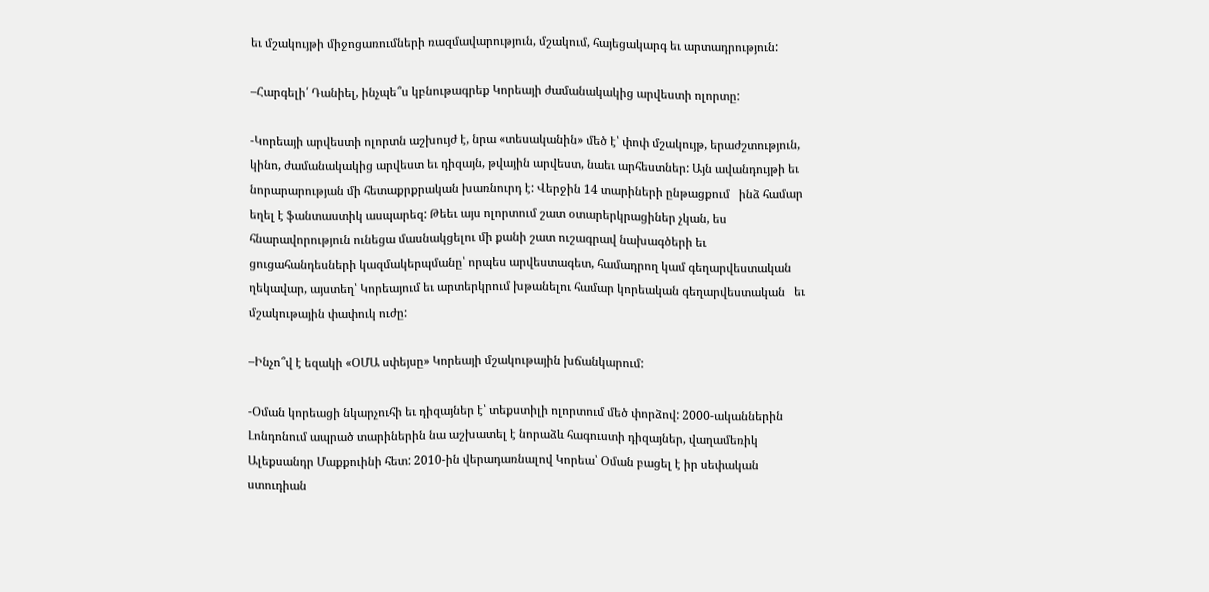եւ մշակույթի միջոցառումների ռազմավարություն, մշակում, հայեցակարգ եւ արտադրություն:

–Հարգելի՛ Դանիել, ինչպե՞ս կբնութագրեք Կորեայի ժամանակակից արվեստի ոլորտը:

-Կորեայի արվեստի ոլորտն աշխույժ է, նրա «տեսականին» մեծ է՝ փոփ մշակույթ, երաժշտություն, կինո, ժամանակակից արվեստ եւ դիզայն, թվային արվեստ, նաեւ արհեստներ: Այն ավանդույթի եւ նորարարության մի հետաքրքրական խառնուրդ է: Վերջին 14 տարիների ընթացքում   ինձ համար եղել է ֆանտաստիկ ասպարեզ: Թեեւ այս ոլորտում շատ օտարերկրացիներ չկան, ես հնարավորություն ունեցա մասնակցելու մի քանի շատ ուշագրավ նախագծերի եւ ցուցահանդեսների կազմակերպմանը՝ որպես արվեստագետ, համադրող կամ գեղարվեստական   ղեկավար, այստեղ՝ Կորեայում եւ արտերկրում խթանելու համար կորեական գեղարվեստական   եւ մշակութային փափուկ ուժը:

–Ինչո՞վ է եզակի «ՕՄԱ սփեյսը» Կորեայի մշակութային խճանկարում:

-Օման կորեացի նկարչուհի եւ դիզայներ է՝ տեքստիլի ոլորտում մեծ փորձով: 2000-ականներին Լոնդոնում ապրած տարիներին նա աշխատել է նորաձև հագուստի դիզայներ, վաղամեռիկ Ալեքսանդր Մաքքուինի հետ: 2010-ին վերադառնալով Կորեա՝ Օման բացել է իր սեփական ստուդիան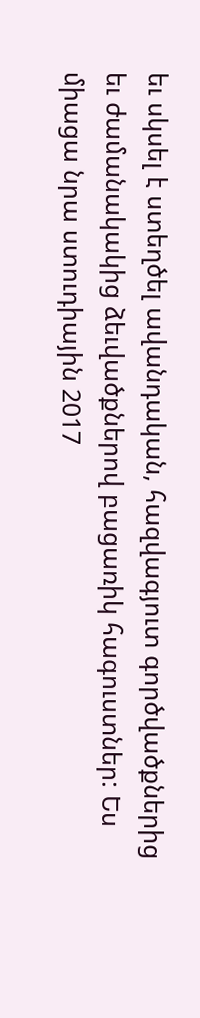եւ սկսել է ստեղծել ավանդական, հազվագյուտ գործվածքներից եւ ժամանակակից ձեւվածքներով բացառիկ հագուստներ: Ես միացա նրա ստուդիային 2017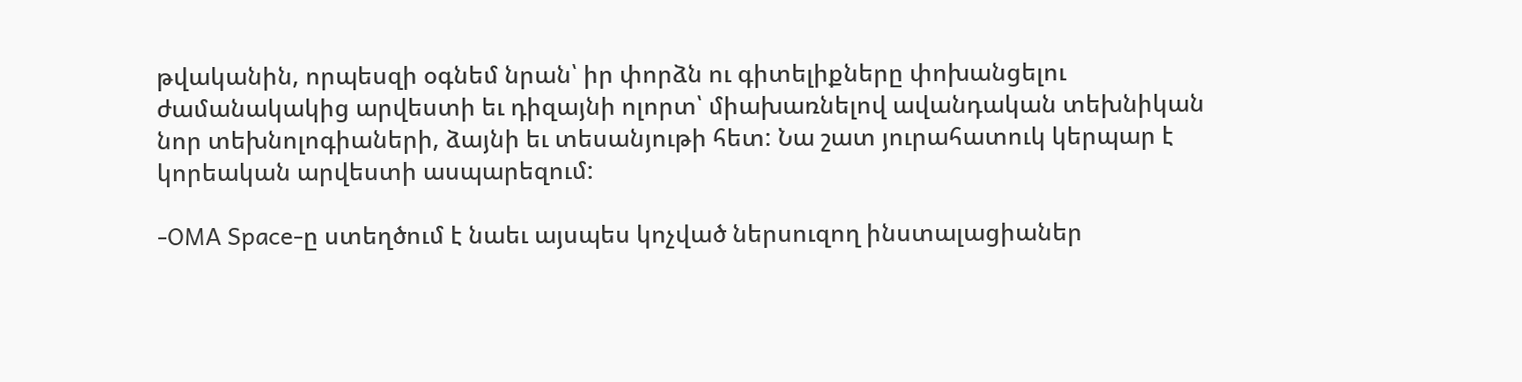թվականին, որպեսզի օգնեմ նրան՝ իր փորձն ու գիտելիքները փոխանցելու ժամանակակից արվեստի եւ դիզայնի ոլորտ՝ միախառնելով ավանդական տեխնիկան նոր տեխնոլոգիաների, ձայնի եւ տեսանյութի հետ: Նա շատ յուրահատուկ կերպար է կորեական արվեստի ասպարեզում:

-OMA Space-ը ստեղծում է նաեւ այսպես կոչված ներսուզող ինստալացիաներ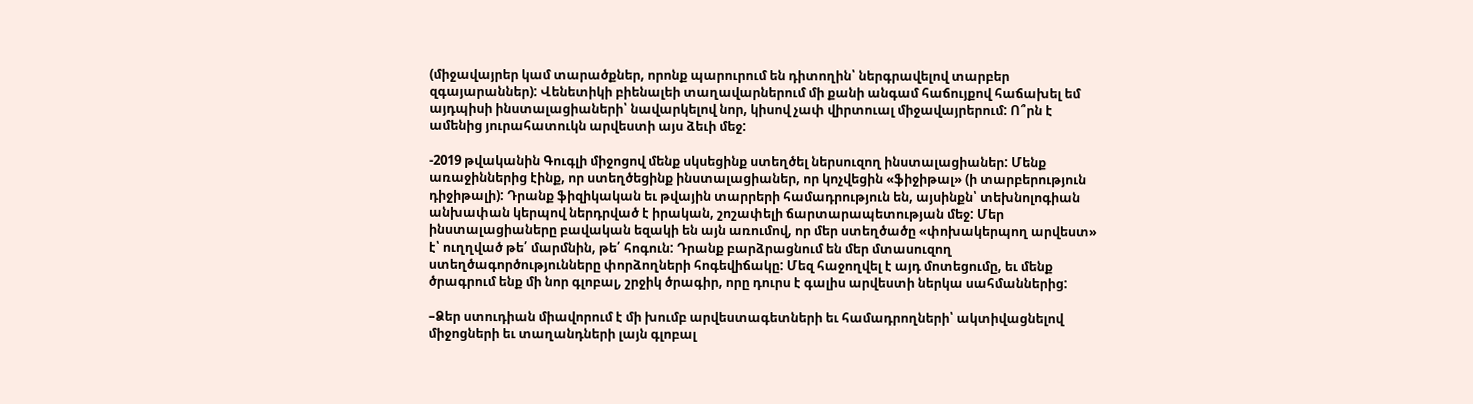(միջավայրեր կամ տարածքներ, որոնք պարուրում են դիտողին՝ ներգրավելով տարբեր զգայարաններ): Վենետիկի բիենալեի տաղավարներում մի քանի անգամ հաճույքով հաճախել եմ այդպիսի ինստալացիաների՝ նավարկելով նոր, կիսով չափ վիրտուալ միջավայրերում: Ո՞րն է ամենից յուրահատուկն արվեստի այս ձեւի մեջ:

-2019 թվականին Գուգլի միջոցով մենք սկսեցինք ստեղծել ներսուզող ինստալացիաներ: Մենք առաջիններից էինք, որ ստեղծեցինք ինստալացիաներ, որ կոչվեցին «ֆիջիթալ» (ի տարբերություն դիջիթալի): Դրանք ֆիզիկական եւ թվային տարրերի համադրություն են, այսինքն՝ տեխնոլոգիան անխափան կերպով ներդրված է իրական, շոշափելի ճարտարապետության մեջ: Մեր ինստալացիաները բավական եզակի են այն առումով, որ մեր ստեղծածը «փոխակերպող արվեստ» է՝ ուղղված թե՛ մարմնին, թե՛ հոգուն: Դրանք բարձրացնում են մեր մտասուզող ստեղծագործությունները փորձողների հոգեվիճակը: Մեզ հաջողվել է այդ մոտեցումը, եւ մենք ծրագրում ենք մի նոր գլոբալ, շրջիկ ծրագիր, որը դուրս է գալիս արվեստի ներկա սահմաններից:

–Ձեր ստուդիան միավորում է մի խումբ արվեստագետների եւ համադրողների՝ ակտիվացնելով միջոցների եւ տաղանդների լայն գլոբալ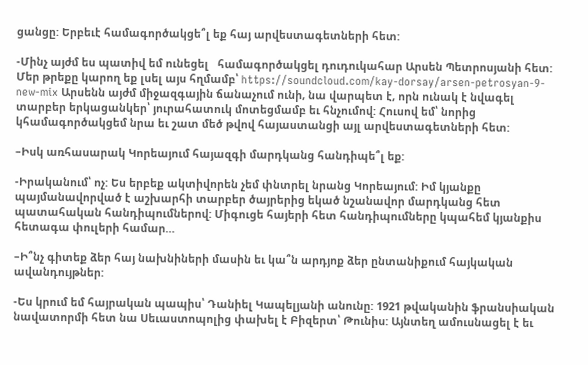ցանցը: Երբեւէ համագործակցե՞լ եք հայ արվեստագետների հետ:

-Մինչ այժմ ես պատիվ եմ ունեցել   համագործակցել դուդուկահար Արսեն Պետրոսյանի հետ: Մեր թրեքը կարող եք լսել այս հղմամբ՝ https://soundcloud.com/kay-dorsay/arsen-petrosyan-9-new-mix Արսենն այժմ միջազգային ճանաչում ունի, նա վարպետ է, որն ունակ է նվագել տարբեր երկացանկեր՝ յուրահատուկ մոտեցմամբ եւ հնչումով: Հուսով եմ՝ նորից կհամագործակցեմ նրա եւ շատ մեծ թվով հայաստանցի այլ արվեստագետների հետ:

–Իսկ առհասարակ Կորեայում հայազգի մարդկանց հանդիպե՞լ եք:

-Իրականում՝ ոչ: Ես երբեք ակտիվորեն չեմ փնտրել նրանց Կորեայում: Իմ կյանքը պայմանավորված է աշխարհի տարբեր ծայրերից եկած նշանավոր մարդկանց հետ պատահական հանդիպումներով: Միգուցե հայերի հետ հանդիպումները կպահեմ կյանքիս հետագա փուլերի համար…

–Ի՞նչ գիտեք ձեր հայ նախնիների մասին եւ կա՞ն արդյոք ձեր ընտանիքում հայկական ավանդույթներ:

-Ես կրում եմ հայրական պապիս՝ Դանիել Կապելյանի անունը: 1921 թվականին ֆրանսիական նավատորմի հետ նա Սեւաստոպոլից փախել է Բիզերտ՝ Թունիս: Այնտեղ ամուսնացել է եւ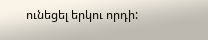ունեցել երկու որդի: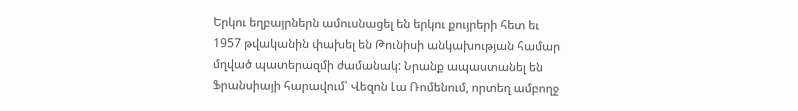Երկու եղբայրներն ամուսնացել են երկու քույրերի հետ եւ 1957 թվականին փախել են Թունիսի անկախության համար մղված պատերազմի ժամանակ: Նրանք ապաստանել են Ֆրանսիայի հարավում՝ Վեզոն Լա Ռոմենում, որտեղ ամբողջ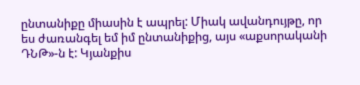ընտանիքը միասին է ապրել: Միակ ավանդույթը, որ ես ժառանգել եմ իմ ընտանիքից, այս «աքսորականի ԴՆԹ»-ն է: Կյանքիս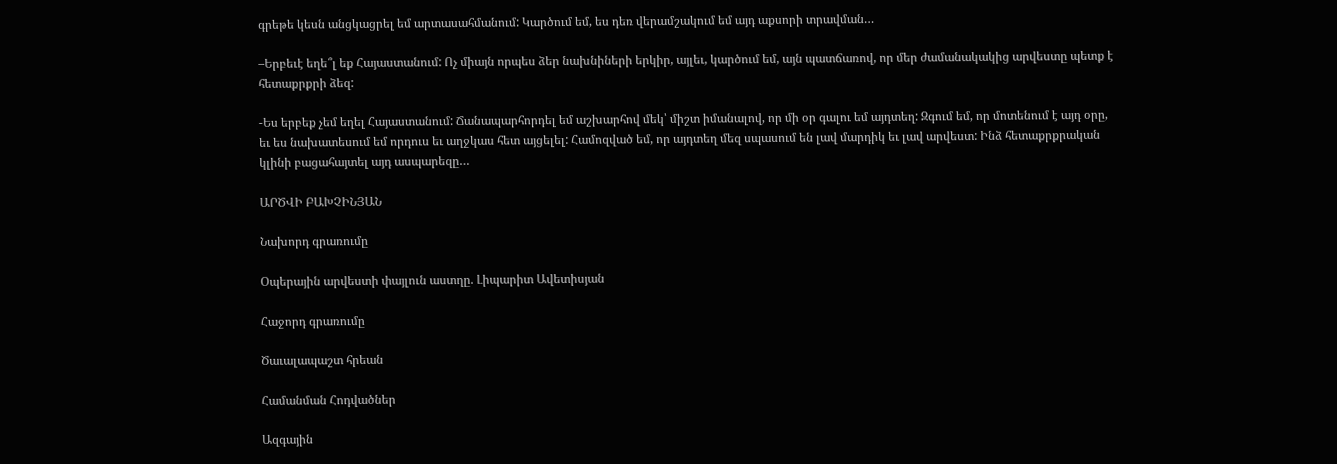գրեթե կեսն անցկացրել եմ արտասահմանում: Կարծում եմ, ես դեռ վերամշակում եմ այդ աքսորի տրավման…

–Երբեւէ եղե՞լ եք Հայաստանում: Ոչ միայն որպես ձեր նախնիների երկիր, այլեւ, կարծում եմ, այն պատճառով, որ մեր ժամանակակից արվեստը պետք է հետաքրքրի ձեզ:

-Ես երբեք չեմ եղել Հայաստանում: Ճանապարհորդել եմ աշխարհով մեկ՝ միշտ իմանալով, որ մի օր գալու եմ այդտեղ: Զգում եմ, որ մոտենում է այդ օրը, եւ ես նախատեսում եմ որդուս եւ աղջկաս հետ այցելել: Համոզված եմ, որ այդտեղ մեզ սպասում են լավ մարդիկ եւ լավ արվեստ: Ինձ հետաքրքրական կլինի բացահայտել այդ ասպարեզը…

ԱՐԾՎԻ ԲԱԽՉԻՆՅԱՆ

Նախորդ գրառումը

Օպերային արվեստի փայլուն աստղը. Լիպարիտ Ավետիսյան

Հաջորդ գրառումը

Ծաւալապաշտ հրեան

Համանման Հոդվածներ

Ազգային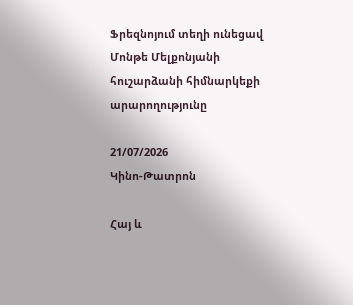Ֆրեզնոյում տեղի ունեցավ Մոնթե Մելքոնյանի հուշարձանի հիմնարկեքի արարողությունը

21/07/2026
Կինո-Թատրոն

Հայ և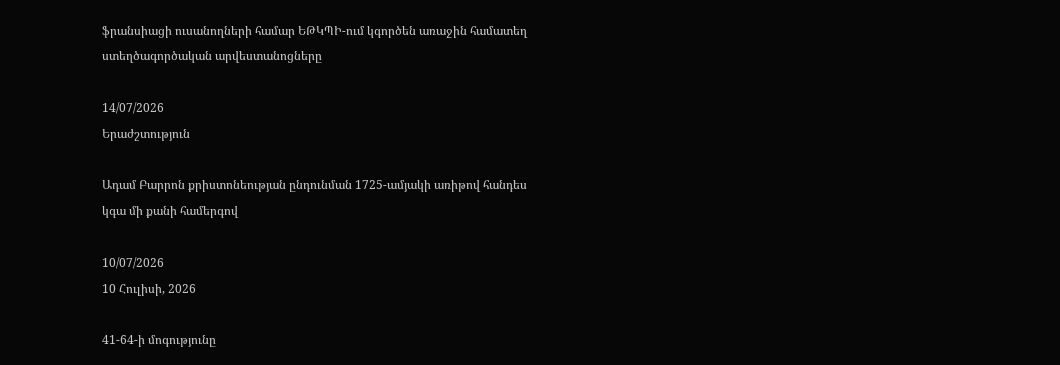ֆրանսիացի ուսանողների համար ԵԹԿՊԻ-ում կգործեն առաջին համատեղ ստեղծագործական արվեստանոցները

14/07/2026
Երաժշտություն

Ադամ Բարրոն քրիստոնեության ընդունման 1725-ամյակի առիթով հանդես կգա մի քանի համերգով

10/07/2026
10 Հուլիսի, 2026

41-64-ի մոգությունը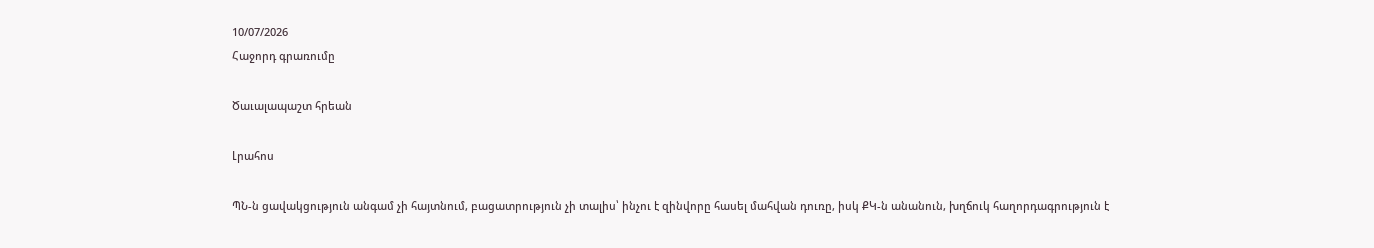10/07/2026
Հաջորդ գրառումը

Ծաւալապաշտ հրեան

Լրահոս

ՊՆ-ն ցավակցություն անգամ չի հայտնում, բացատրություն չի տալիս՝ ինչու է զինվորը հասել մահվան դուռը, իսկ ՔԿ-ն անանուն, խղճուկ հաղորդագրություն է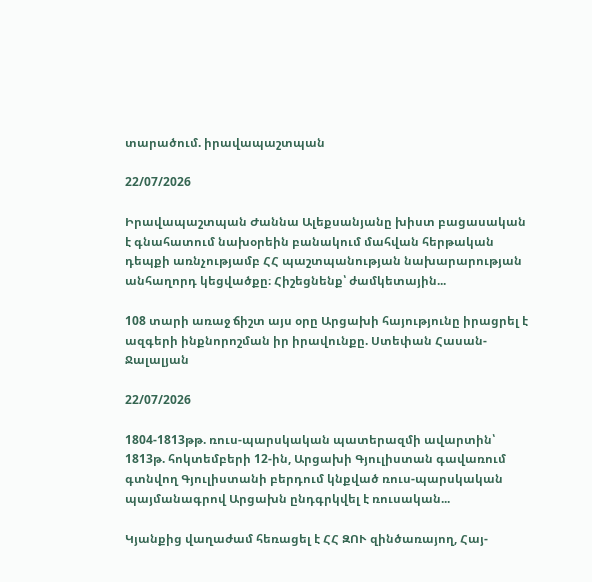տարածում. իրավապաշտպան

22/07/2026

Իրավապաշտպան Ժաննա Ալեքսանյանը խիստ բացասական է գնահատում նախօրեին բանակում մահվան հերթական դեպքի առնչությամբ ՀՀ պաշտպանության նախարարության անհաղորդ կեցվածքը։ Հիշեցնենք՝ ժամկետային...

108 տարի առաջ ճիշտ այս օրը Արցախի հայությունը իրացրել է ազգերի ինքնորոշման իր իրավունքը. Ստեփան Հասան-Ջալալյան

22/07/2026

1804-1813թթ. ռուս-պարսկական պատերազմի ավարտին՝ 1813թ. հոկտեմբերի 12-ին, Արցախի Գյուլիստան գավառում գտնվող Գյուլիստանի բերդում կնքված ռուս-պարսկական պայմանագրով Արցախն ընդգրկվել է ռուսական...

Կյանքից վաղաժամ հեռացել է ՀՀ ԶՈՒ զինծառայող, Հայ-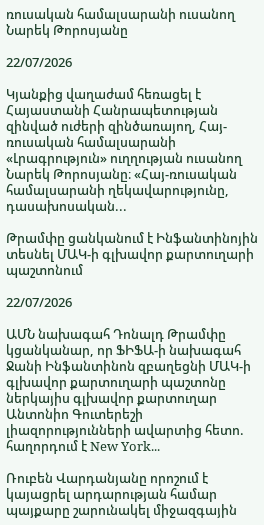ռուսական համալսարանի ուսանող Նարեկ Թորոսյանը

22/07/2026

Կյանքից վաղաժամ հեռացել է Հայաստանի Հանրապետության զինված ուժերի զինծառայող, Հայ-ռուսական համալսարանի «Լրագրություն» ուղղության ուսանող Նարեկ Թորոսյանը։ «Հայ-ռուսական համալսարանի ղեկավարությունը, դասախոսական...

Թրամփը ցանկանում է Ինֆանտինոյին տեսնել ՄԱԿ-ի գլխավոր քարտուղարի պաշտոնում

22/07/2026

ԱՄՆ նախագահ Դոնալդ Թրամփը  կցանկանար, որ ՖԻՖԱ-ի նախագահ Ջանի Ինֆանտինոն զբաղեցնի ՄԱԿ-ի գլխավոր քարտուղարի պաշտոնը ներկայիս գլխավոր քարտուղար Անտոնիո Գուտերեշի լիազորությունների ավարտից հետո.  հաղորդում է New York...

Ռուբեն Վարդանյանը որոշում է կայացրել արդարության համար պայքարը շարունակել միջազգային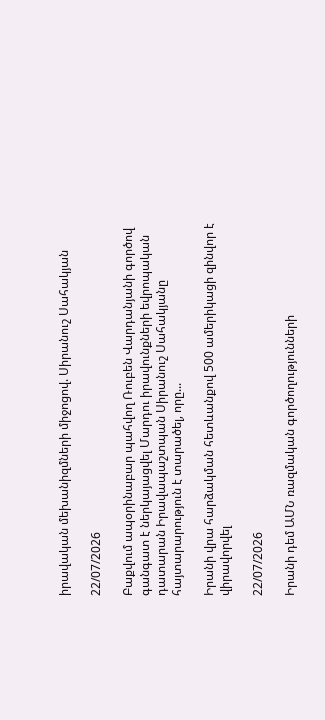իրավական մեխանիզմների միջոցով. Սիրանուշ Սահակյան

22/07/2026

Բաքվում ապօրինաբար պահվող Ռուբեն Վարդանյանի գործով գանգատ է ներկայացվել Մարդու իրավունքների եվրոպական դատարան Իրավապաշտպան Սիրանուշ Սահակյանը հայտարարություն է տարածել, որը...

Իրանի վրա հարձակման հետևանքով 500 ամերիկացի զինվոր է վիրավորվել

22/07/2026

Իրանի դեմ ԱՄՆ ռազմական գործողությունների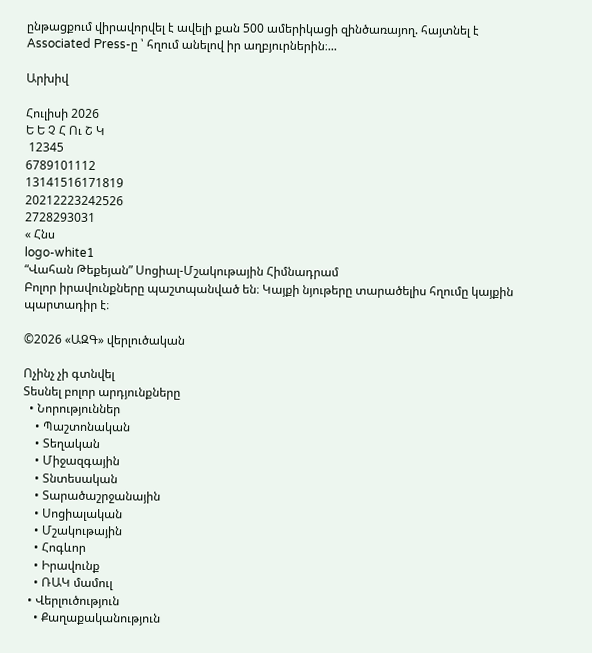ընթացքում վիրավորվել է ավելի քան 500 ամերիկացի զինծառայող. հայտնել է Associated Press-ը ՝ հղում անելով իր աղբյուրներին։...

Արխիվ

Հուլիսի 2026
Ե Ե Չ Հ Ու Շ Կ
 12345
6789101112
13141516171819
20212223242526
2728293031
« Հնս
logo-white1
“Վահան Թեքեյան” Սոցիալ-Մշակութային Հիմնադրամ
Բոլոր իրավունքները պաշտպանված են։ Կայքի նյութերը տարածելիս հղումը կայքին պարտադիր է։

©2026 «ԱԶԳ» վերլուծական

Ոչինչ չի գտնվել
Տեսնել բոլոր արդյունքները
  • Նորություններ
    • Պաշտոնական
    • Տեղական
    • Միջազգային
    • Տնտեսական
    • Տարածաշրջանային
    • Սոցիալական
    • Մշակութային
    • Հոգևոր
    • Իրավունք
    • ՌԱԿ մամուլ
  • Վերլուծություն
    • Քաղաքականություն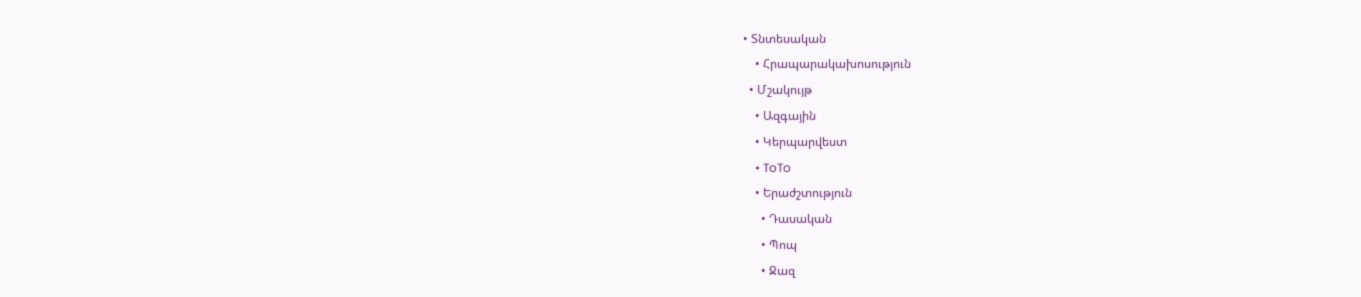• Տնտեսական
    • Հրապարակախոսություն
  • Մշակույթ
    • Ազգային
    • Կերպարվեստ
    • ToTo
    • Երաժշտություն
      • Դասական
      • Պոպ
      • Ջազ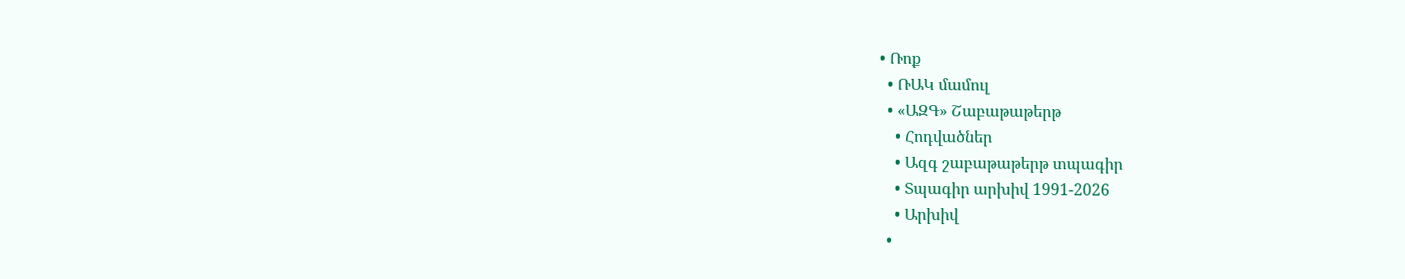• Ռոք
  • ՌԱԿ մամուլ
  • «ԱԶԳ» Շաբաթաթերթ
    • Հոդվածներ
    • Ազգ շաբաթաթերթ տպագիր
    • Տպագիր արխիվ 1991-2026
    • Արխիվ
  •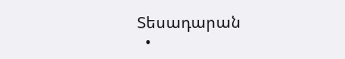Տեսադարան
  •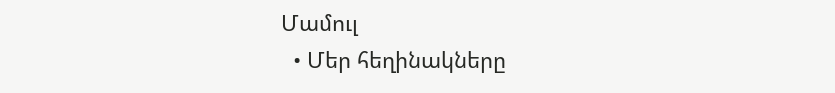Մամուլ
  • Մեր հեղինակները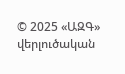© 2025 «ԱԶԳ» վերլուծական